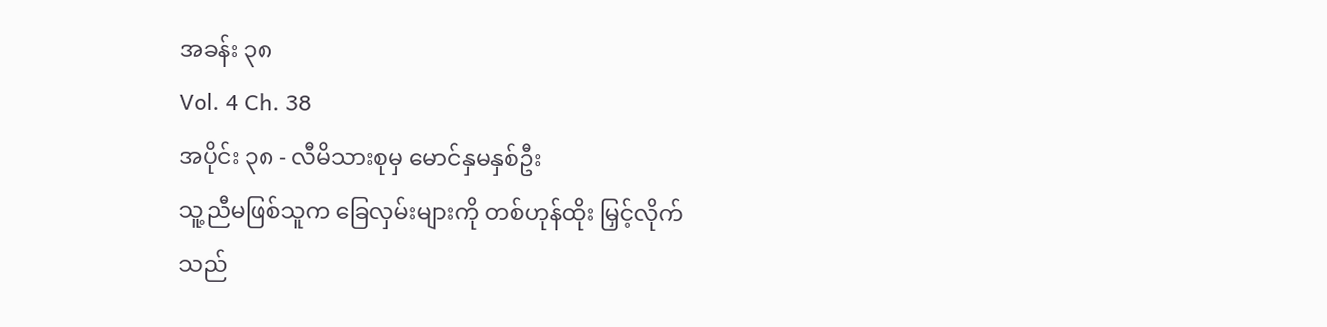အခန်း ၃၈
Vol. 4 Ch. 38
အပိုင်း ၃၈ - လီမိသားစုမှ မောင်နှမနှစ်ဦး
သူ့ညီမဖြစ်သူက ခြေလှမ်းများကို တစ်ဟုန်ထိုး မြှင့်လိုက်သည်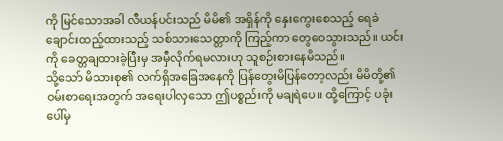ကို မြင်သောအခါ လီယန်ပင်းသည် မိမိ၏ အရှိန်ကို နှေးကွေးစေသည့် ရေခဲချောင်းထည့်ထားသည့် သစ်သားသေတ္တာကို ကြည့်ကာ တွေဝေသွားသည်။ ယင်းကို ခေတ္တချထားခဲ့ပြီးမှ အမှီလိုက်ရမလားဟု သူစဉ်းစားနေမိသည်။
သို့သော် မိသားစု၏ လက်ရှိအခြေအနေကို ပြန်တွေးမိပြန်တော့လည်း မိမိတို့၏ ဝမ်းစာရေးအတွက် အရေးပါလှသော ဤပစ္စည်းကို မချရဲပေ။ ထို့ကြောင့် ပခုံးပေါ်မှ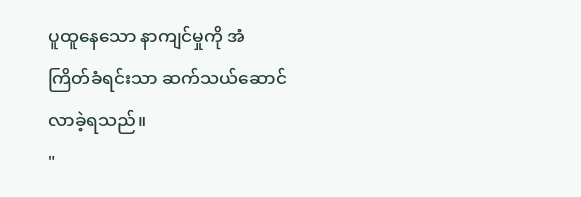ပူထူနေသော နာကျင်မှုကို အံကြိတ်ခံရင်းသာ ဆက်သယ်ဆောင်လာခဲ့ရသည်။
"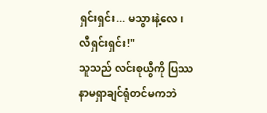ရှင်းရှင်း... မသွားနဲ့လေ၊ လီရှင်းရှင်း!"
သူသည် လင်းစုယွီကို ပြဿနာမရှာချင်ရုံတင်မကဘဲ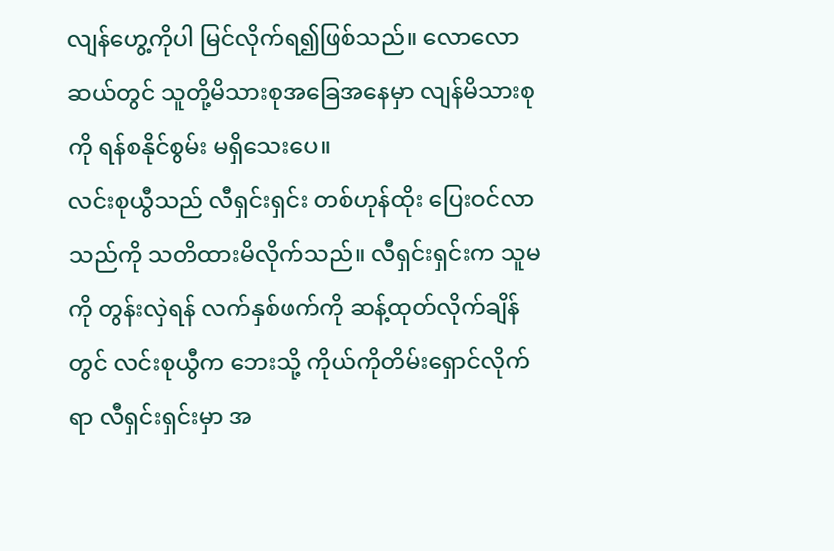လျန်ဟွေ့ကိုပါ မြင်လိုက်ရ၍ဖြစ်သည်။ လောလောဆယ်တွင် သူတို့မိသားစုအခြေအနေမှာ လျန်မိသားစုကို ရန်စနိုင်စွမ်း မရှိသေးပေ။
လင်းစုယွီသည် လီရှင်းရှင်း တစ်ဟုန်ထိုး ပြေးဝင်လာသည်ကို သတိထားမိလိုက်သည်။ လီရှင်းရှင်းက သူမကို တွန်းလှဲရန် လက်နှစ်ဖက်ကို ဆန့်ထုတ်လိုက်ချိန်တွင် လင်းစုယွီက ဘေးသို့ ကိုယ်ကိုတိမ်းရှောင်လိုက်ရာ လီရှင်းရှင်းမှာ အ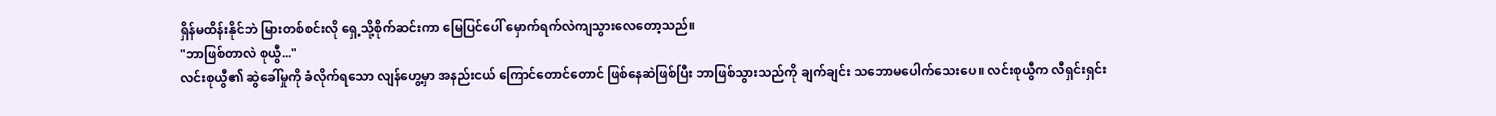ရှိန်မထိန်းနိုင်ဘဲ မြားတစ်စင်းလို ရှေ့သို့စိုက်ဆင်းကာ မြေပြင်ပေါ် မှောက်ရက်လဲကျသွားလေတော့သည်။
"ဘာဖြစ်တာလဲ စုယွီ..."
လင်းစုယွီ၏ ဆွဲခေါ်မှုကို ခံလိုက်ရသော လျန်ဟွေ့မှာ အနည်းငယ် ကြောင်တောင်တောင် ဖြစ်နေဆဲဖြစ်ပြီး ဘာဖြစ်သွားသည်ကို ချက်ချင်း သဘောမပေါက်သေးပေ။ လင်းစုယွီက လီရှင်းရှင်း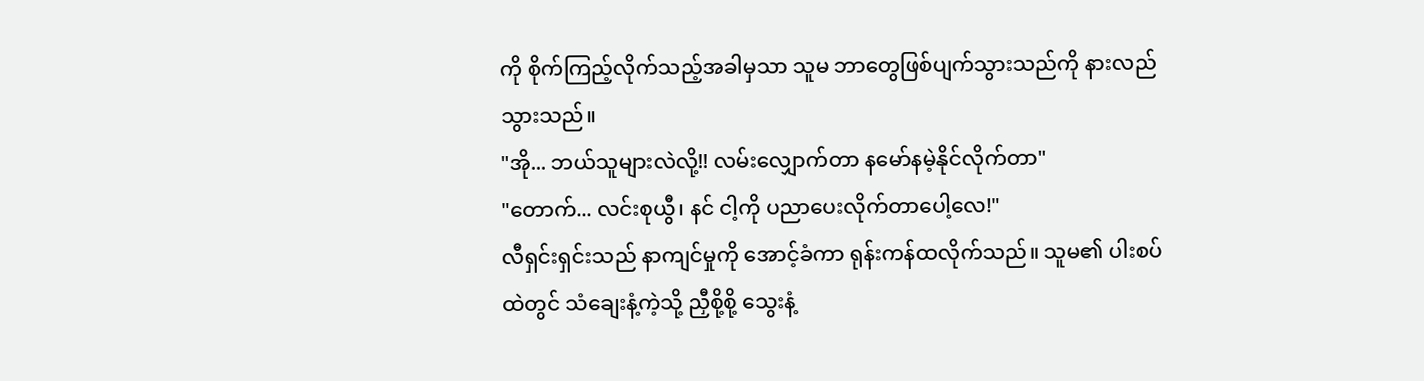ကို စိုက်ကြည့်လိုက်သည့်အခါမှသာ သူမ ဘာတွေဖြစ်ပျက်သွားသည်ကို နားလည်သွားသည်။
"အို... ဘယ်သူများလဲလို့!! လမ်းလျှောက်တာ နမော်နမဲ့နိုင်လိုက်တာ"
"တောက်... လင်းစုယွီ၊ နင် ငါ့ကို ပညာပေးလိုက်တာပေါ့လေ!"
လီရှင်းရှင်းသည် နာကျင်မှုကို အောင့်ခံကာ ရုန်းကန်ထလိုက်သည်။ သူမ၏ ပါးစပ်ထဲတွင် သံချေးနံ့ကဲ့သို့ ညှီစို့စို့ သွေးနံ့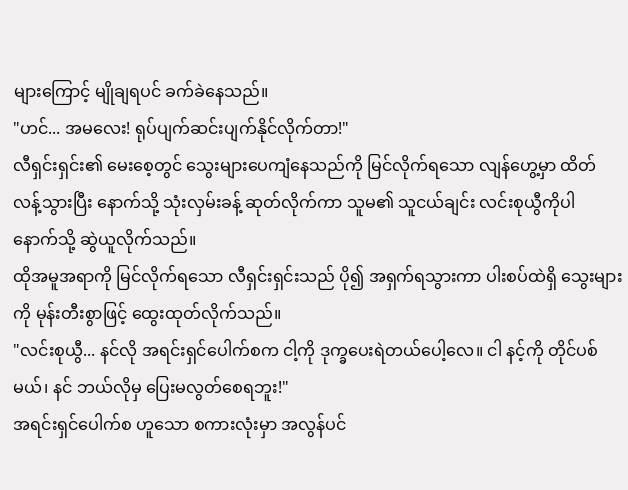များကြောင့် မျိုချရပင် ခက်ခဲနေသည်။
"ဟင်... အမလေး! ရုပ်ပျက်ဆင်းပျက်နိုင်လိုက်တာ!"
လီရှင်းရှင်း၏ မေးစေ့တွင် သွေးများပေကျံနေသည်ကို မြင်လိုက်ရသော လျန်ဟွေ့မှာ ထိတ်လန့်သွားပြီး နောက်သို့ သုံးလှမ်းခန့် ဆုတ်လိုက်ကာ သူမ၏ သူငယ်ချင်း လင်းစုယွီကိုပါ နောက်သို့ ဆွဲယူလိုက်သည်။
ထိုအမူအရာကို မြင်လိုက်ရသော လီရှင်းရှင်းသည် ပို၍ အရှက်ရသွားကာ ပါးစပ်ထဲရှိ သွေးများကို မုန်းတီးစွာဖြင့် ထွေးထုတ်လိုက်သည်။
"လင်းစုယွီ... နင်လို အရင်းရှင်ပေါက်စက ငါ့ကို ဒုက္ခပေးရဲတယ်ပေါ့လေ။ ငါ နင့်ကို တိုင်ပစ်မယ်၊ နင် ဘယ်လိုမှ ပြေးမလွတ်စေရဘူး!"
အရင်းရှင်ပေါက်စ ဟူသော စကားလုံးမှာ အလွန်ပင်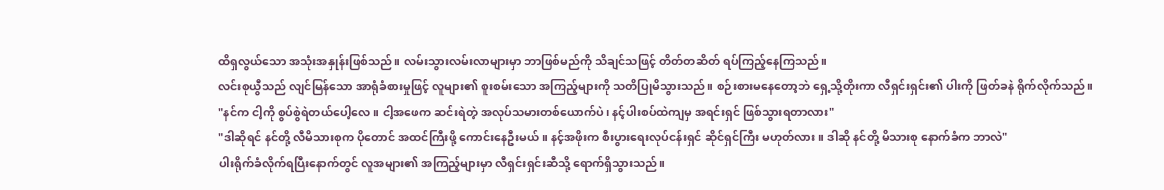ထိရှလွယ်သော အသုံးအနှုန်းဖြစ်သည်။ လမ်းသွားလမ်းလာများမှာ ဘာဖြစ်မည်ကို သိချင်သဖြင့် တိတ်တဆိတ် ရပ်ကြည့်နေကြသည်။
လင်းစုယွီသည် လျင်မြန်သော အာရုံခံစားမှုဖြင့် လူများ၏ စူးစမ်းသော အကြည့်များကို သတိပြုမိသွားသည်။ စဉ်းစားမနေတော့ဘဲ ရှေ့သို့တိုးကာ လီရှင်းရှင်း၏ ပါးကို ဖြတ်ခနဲ ရိုက်လိုက်သည်။
"နင်က ငါ့ကို စွပ်စွဲရဲတယ်ပေါ့လေ။ ငါ့အဖေက ဆင်းရဲတဲ့ အလုပ်သမားတစ်ယောက်ပဲ၊ နင့်ပါးစပ်ထဲကျမှ အရင်းရှင် ဖြစ်သွားရတာလား"
"ဒါဆိုရင် နင်တို့ လီမိသားစုက ပိုတောင် အထင်ကြီးဖို့ ကောင်းနေဦးမယ်။ နင့်အဖိုးက စီးပွားရေးလုပ်ငန်းရှင် ဆိုင်ရှင်ကြီး မဟုတ်လား။ ဒါဆို နင်တို့ မိသားစု နောက်ခံက ဘာလဲ"
ပါးရိုက်ခံလိုက်ရပြီးနောက်တွင် လူအများ၏ အကြည့်များမှာ လီရှင်းရှင်းဆီသို့ ရောက်ရှိသွားသည်။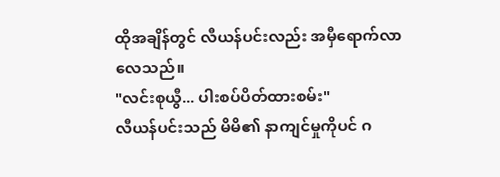ထိုအချိန်တွင် လီယန်ပင်းလည်း အမှီရောက်လာလေသည်။
"လင်းစုယွီ... ပါးစပ်ပိတ်ထားစမ်း"
လီယန်ပင်းသည် မိမိ၏ နာကျင်မှုကိုပင် ဂ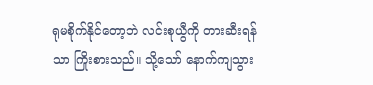ရုမစိုက်နိုင်တော့ဘဲ လင်းစုယွီကို တားဆီးရန်သာ ကြိုးစားသည်။ သို့သော် နောက်ကျသွား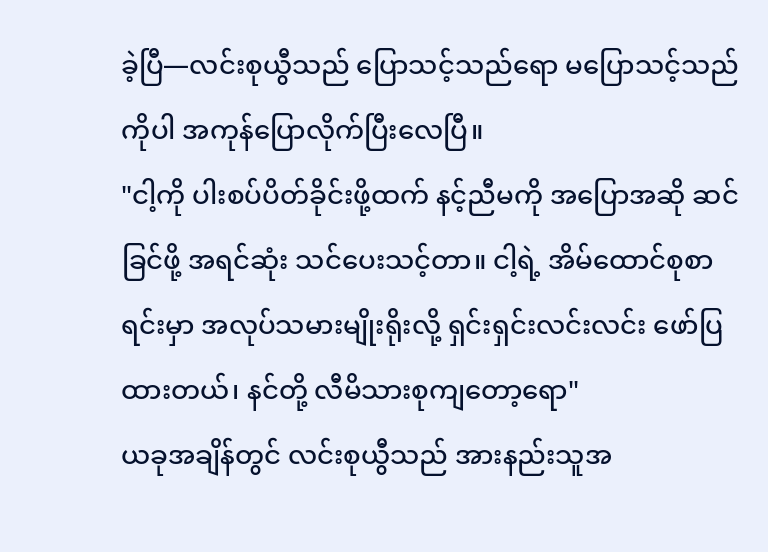ခဲ့ပြီ—လင်းစုယွီသည် ပြောသင့်သည်ရော မပြောသင့်သည်ကိုပါ အကုန်ပြောလိုက်ပြီးလေပြီ။
"ငါ့ကို ပါးစပ်ပိတ်ခိုင်းဖို့ထက် နင့်ညီမကို အပြောအဆို ဆင်ခြင်ဖို့ အရင်ဆုံး သင်ပေးသင့်တာ။ ငါ့ရဲ့ အိမ်ထောင်စုစာရင်းမှာ အလုပ်သမားမျိုးရိုးလို့ ရှင်းရှင်းလင်းလင်း ဖော်ပြထားတယ်၊ နင်တို့ လီမိသားစုကျတော့ရော"
ယခုအချိန်တွင် လင်းစုယွီသည် အားနည်းသူအ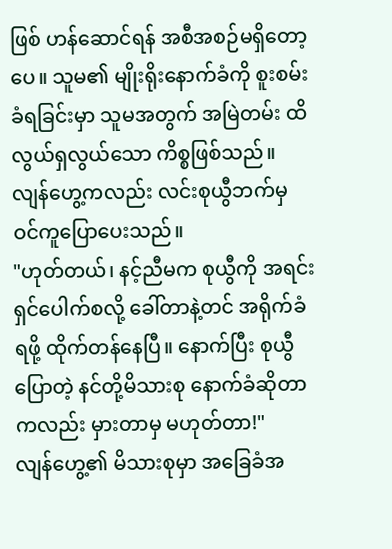ဖြစ် ဟန်ဆောင်ရန် အစီအစဉ်မရှိတော့ပေ။ သူမ၏ မျိုးရိုးနောက်ခံကို စူးစမ်းခံရခြင်းမှာ သူမအတွက် အမြဲတမ်း ထိလွယ်ရှလွယ်သော ကိစ္စဖြစ်သည်။ လျန်ဟွေ့ကလည်း လင်းစုယွီဘက်မှ ဝင်ကူပြောပေးသည်။
"ဟုတ်တယ်၊ နင့်ညီမက စုယွီကို အရင်းရှင်ပေါက်စလို့ ခေါ်တာနဲ့တင် အရိုက်ခံရဖို့ ထိုက်တန်နေပြီ။ နောက်ပြီး စုယွီပြောတဲ့ နင်တို့မိသားစု နောက်ခံဆိုတာကလည်း မှားတာမှ မဟုတ်တာ!"
လျန်ဟွေ့၏ မိသားစုမှာ အခြေခံအ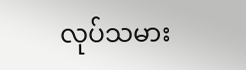လုပ်သမား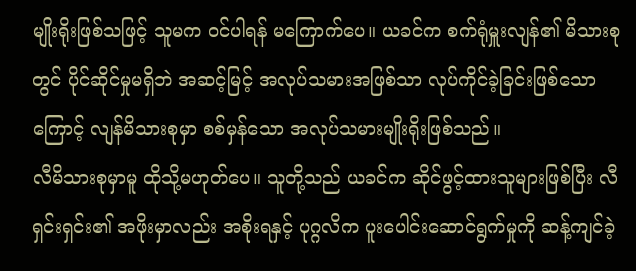မျိုးရိုးဖြစ်သဖြင့် သူမက ဝင်ပါရန် မကြောက်ပေ။ ယခင်က စက်ရုံမှူးလျန်၏ မိသားစုတွင် ပိုင်ဆိုင်မှုမရှိဘဲ အဆင့်မြင့် အလုပ်သမားအဖြစ်သာ လုပ်ကိုင်ခဲ့ခြင်းဖြစ်သောကြောင့် လျန်မိသားစုမှာ စစ်မှန်သော အလုပ်သမားမျိုးရိုးဖြစ်သည်။
လီမိသားစုမှာမူ ထိုသို့မဟုတ်ပေ။ သူတို့သည် ယခင်က ဆိုင်ဖွင့်ထားသူများဖြစ်ပြီး လီရှင်းရှင်း၏ အဖိုးမှာလည်း အစိုးရနှင့် ပုဂ္ဂလိက ပူးပေါင်းဆောင်ရွက်မှုကို ဆန့်ကျင်ခဲ့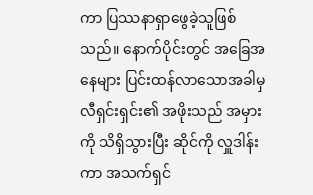ကာ ပြဿနာရှာဖွေခဲ့သူဖြစ်သည်။ နောက်ပိုင်းတွင် အခြေအနေများ ပြင်းထန်လာသောအခါမှ လီရှင်းရှင်း၏ အဖိုးသည် အမှားကို သိရှိသွားပြီး ဆိုင်ကို လှူဒါန်းကာ အသက်ရှင်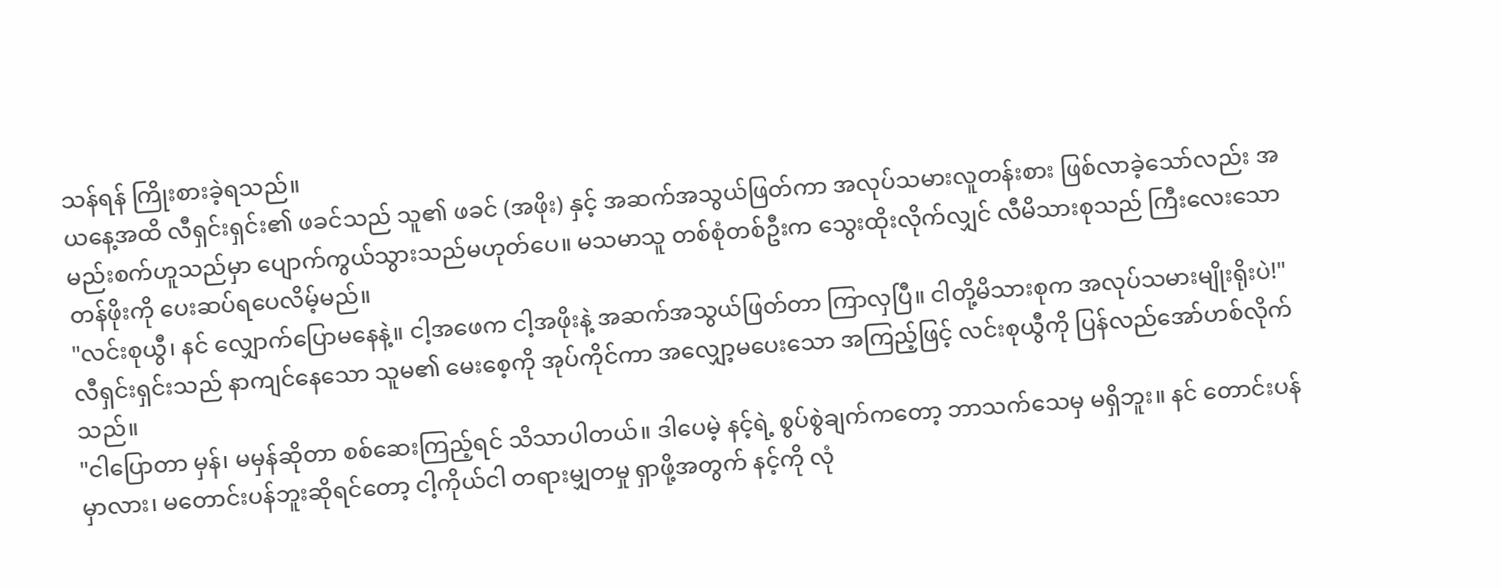သန်ရန် ကြိုးစားခဲ့ရသည်။
ယနေ့အထိ လီရှင်းရှင်း၏ ဖခင်သည် သူ၏ ဖခင် (အဖိုး) နှင့် အဆက်အသွယ်ဖြတ်ကာ အလုပ်သမားလူတန်းစား ဖြစ်လာခဲ့သော်လည်း အမည်းစက်ဟူသည်မှာ ပျောက်ကွယ်သွားသည်မဟုတ်ပေ။ မသမာသူ တစ်စုံတစ်ဦးက သွေးထိုးလိုက်လျှင် လီမိသားစုသည် ကြီးလေးသော တန်ဖိုးကို ပေးဆပ်ရပေလိမ့်မည်။
"လင်းစုယွီ၊ နင် လျှောက်ပြောမနေနဲ့။ ငါ့အဖေက ငါ့အဖိုးနဲ့ အဆက်အသွယ်ဖြတ်တာ ကြာလှပြီ။ ငါတို့မိသားစုက အလုပ်သမားမျိုးရိုးပဲ!"
လီရှင်းရှင်းသည် နာကျင်နေသော သူမ၏ မေးစေ့ကို အုပ်ကိုင်ကာ အလျှော့မပေးသော အကြည့်ဖြင့် လင်းစုယွီကို ပြန်လည်အော်ဟစ်လိုက်သည်။
"ငါပြောတာ မှန်၊ မမှန်ဆိုတာ စစ်ဆေးကြည့်ရင် သိသာပါတယ်။ ဒါပေမဲ့ နင့်ရဲ့ စွပ်စွဲချက်ကတော့ ဘာသက်သေမှ မရှိဘူး။ နင် တောင်းပန်မှာလား၊ မတောင်းပန်ဘူးဆိုရင်တော့ ငါ့ကိုယ်ငါ တရားမျှတမှု ရှာဖို့အတွက် နင့်ကို လုံ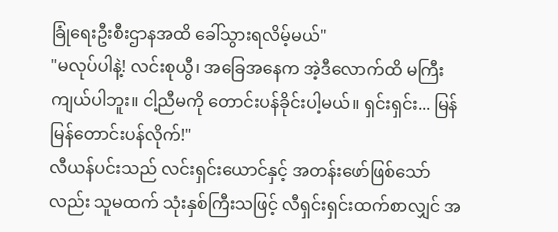ခြုံရေးဦးစီးဌာနအထိ ခေါ်သွားရလိမ့်မယ်"
"မလုပ်ပါနဲ့! လင်းစုယွီ၊ အခြေအနေက အဲ့ဒီလောက်ထိ မကြီးကျယ်ပါဘူး။ ငါ့ညီမကို တောင်းပန်ခိုင်းပါ့မယ်။ ရှင်းရှင်း... မြန်မြန်တောင်းပန်လိုက်!"
လီယန်ပင်းသည် လင်းရှင်းယောင်နှင့် အတန်းဖော်ဖြစ်သော်လည်း သူမထက် သုံးနှစ်ကြီးသဖြင့် လီရှင်းရှင်းထက်စာလျှင် အ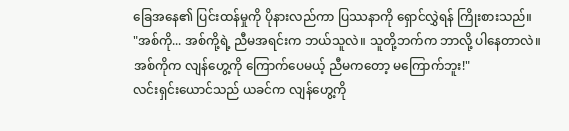ခြေအနေ၏ ပြင်းထန်မှုကို ပိုနားလည်ကာ ပြဿနာကို ရှောင်လွှဲရန် ကြိုးစားသည်။
"အစ်ကို... အစ်ကို့ရဲ့ ညီမအရင်းက ဘယ်သူလဲ။ သူတို့ဘက်က ဘာလို့ ပါနေတာလဲ။ အစ်ကိုက လျန်ဟွေ့ကို ကြောက်ပေမယ့် ညီမကတော့ မကြောက်ဘူး!"
လင်းရှင်းယောင်သည် ယခင်က လျန်ဟွေ့ကို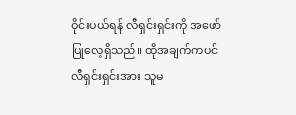ဝိုင်းပယ်ရန် လီရှင်းရှင်းကို အဖော်ပြုလေ့ရှိသည်။ ထိုအချက်ကပင် လီရှင်းရှင်းအား သူမ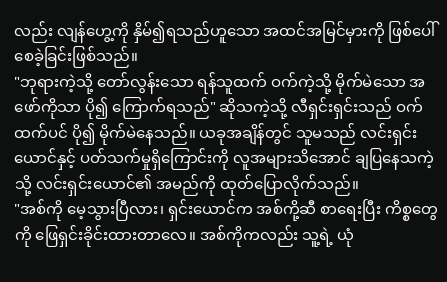လည်း လျန်ဟွေ့ကို နှိမ်၍ရသည်ဟူသော အထင်အမြင်မှားကို ဖြစ်ပေါ်စေခဲ့ခြင်းဖြစ်သည်။
"ဘုရားကဲ့သို့ တော်လွန်းသော ရန်သူထက် ဝက်ကဲ့သို့ မိုက်မဲသော အဖော်ကိုသာ ပို၍ ကြောက်ရသည်" ဆိုသကဲ့သို့ လီရှင်းရှင်းသည် ဝက်ထက်ပင် ပို၍ မိုက်မဲနေသည်။ ယခုအချိန်တွင် သူမသည် လင်းရှင်းယောင်နှင့် ပတ်သက်မှုရှိကြောင်းကို လူအများသိအောင် ချပြနေသကဲ့သို့ လင်းရှင်းယောင်၏ အမည်ကို ထုတ်ပြောလိုက်သည်။
"အစ်ကို မေ့သွားပြီလား၊ ရှင်းယောင်က အစ်ကို့ဆီ စာရေးပြီး ကိစ္စတွေကို ဖြေရှင်းခိုင်းထားတာလေ။ အစ်ကိုကလည်း သူ့ရဲ့ ယုံ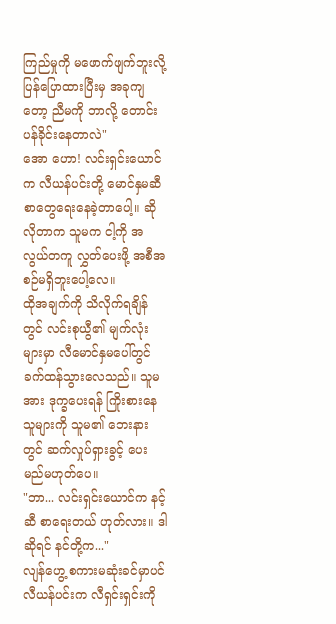ကြည်မှုကို မဖောက်ဖျက်ဘူးလို့ ပြန်ပြောထားပြီးမှ အခုကျတော့ ညီမကို ဘာလို့ တောင်းပန်ခိုင်းနေတာလဲ"
အော ဟော! လင်းရှင်းယောင်က လီယန်ပင်းတို့ မောင်နှမဆီ စာတွေရေးနေခဲ့တာပေါ့။ ဆိုလိုတာက သူမက ငါ့ကို အလွယ်တကူ လွှတ်ပေးဖို့ အစီအစဉ်မရှိဘူးပေါ့လေ။
ထိုအချက်ကို သိလိုက်ရချိန်တွင် လင်းစုယွီ၏ မျက်လုံးများမှာ လီမောင်နှမပေါ်တွင် ခက်ထန်သွားလေသည်။ သူမအား ဒုက္ခပေးရန် ကြိုးစားနေသူများကို သူမ၏ ဘေးနားတွင် ဆက်လှုပ်ရှားခွင့် ပေးမည်မဟုတ်ပေ။
"ဘာ... လင်းရှင်းယောင်က နင့်ဆီ စာရေးတယ် ဟုတ်လား။ ဒါဆိုရင် နင်တို့က..."
လျန်ဟွေ့ စကားမဆုံးခင်မှာပင် လီယန်ပင်းက လီရှင်းရှင်းကို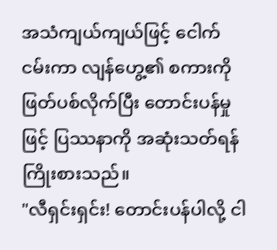အသံကျယ်ကျယ်ဖြင့် ငေါက် ငမ်းကာ လျန်ဟွေ့၏ စကားကို ဖြတ်ပစ်လိုက်ပြီး တောင်းပန်မှုဖြင့် ပြဿနာကို အဆုံးသတ်ရန် ကြိုးစားသည်။
"လီရှင်းရှင်း! တောင်းပန်ပါလို့ ငါ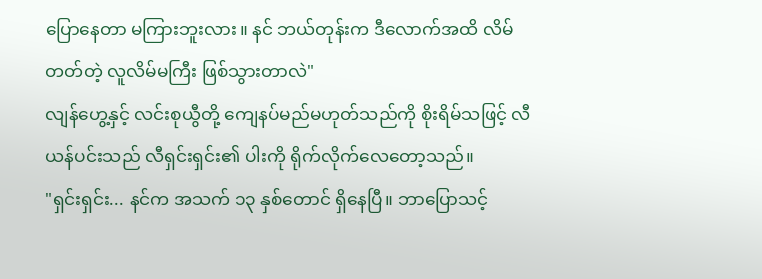ပြောနေတာ မကြားဘူးလား။ နင် ဘယ်တုန်းက ဒီလောက်အထိ လိမ်တတ်တဲ့ လူလိမ်မကြီး ဖြစ်သွားတာလဲ"
လျန်ဟွေ့နှင့် လင်းစုယွီတို့ ကျေနပ်မည်မဟုတ်သည်ကို စိုးရိမ်သဖြင့် လီယန်ပင်းသည် လီရှင်းရှင်း၏ ပါးကို ရိုက်လိုက်လေတော့သည်။
"ရှင်းရှင်း... နင်က အသက် ၁၃ နှစ်တောင် ရှိနေပြီ။ ဘာပြောသင့်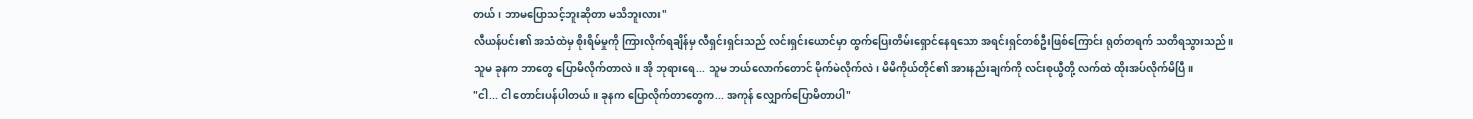တယ်၊ ဘာမပြောသင့်ဘူးဆိုတာ မသိဘူးလား"
လီယန်ပင်း၏ အသံထဲမှ စိုးရိမ်မှုကို ကြားလိုက်ရချိန်မှ လီရှင်းရှင်းသည် လင်းရှင်းယောင်မှာ ထွက်ပြေးတိမ်းရှောင်နေရသော အရင်းရှင်တစ်ဦးဖြစ်ကြောင်း ရုတ်တရက် သတိရသွားသည်။
သူမ ခုနက ဘာတွေ ပြောမိလိုက်တာလဲ။ အို ဘုရားရေ... သူမ ဘယ်လောက်တောင် မိုက်မဲလိုက်လဲ၊ မိမိကိုယ်တိုင်၏ အားနည်းချက်ကို လင်းစုယွီတို့ လက်ထဲ ထိုးအပ်လိုက်မိပြီ။
"ငါ... ငါ တောင်းပန်ပါတယ်။ ခုနက ပြောလိုက်တာတွေက... အကုန် လျှောက်ပြောမိတာပါ"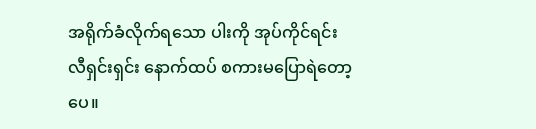အရိုက်ခံလိုက်ရသော ပါးကို အုပ်ကိုင်ရင်း လီရှင်းရှင်း နောက်ထပ် စကားမပြောရဲတော့ပေ။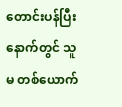တောင်းပန်ပြီးနောက်တွင် သူမ တစ်ယောက်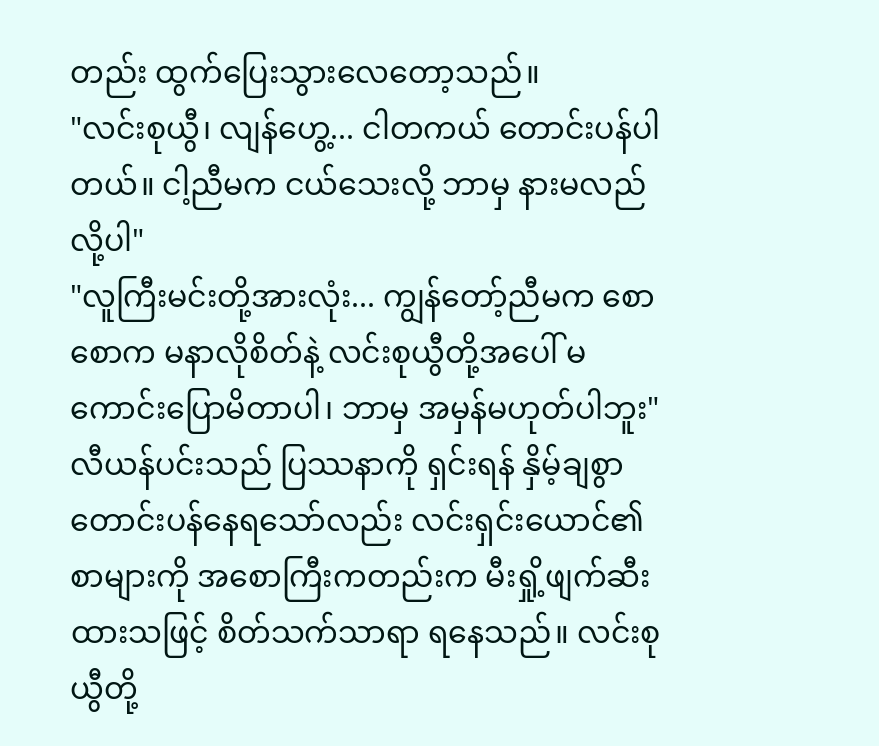တည်း ထွက်ပြေးသွားလေတော့သည်။
"လင်းစုယွီ၊ လျန်ဟွေ့... ငါတကယ် တောင်းပန်ပါတယ်။ ငါ့ညီမက ငယ်သေးလို့ ဘာမှ နားမလည်လို့ပါ"
"လူကြီးမင်းတို့အားလုံး... ကျွန်တော့်ညီမက စောစောက မနာလိုစိတ်နဲ့ လင်းစုယွီတို့အပေါ် မကောင်းပြောမိတာပါ၊ ဘာမှ အမှန်မဟုတ်ပါဘူး"
လီယန်ပင်းသည် ပြဿနာကို ရှင်းရန် နှိမ့်ချစွာ တောင်းပန်နေရသော်လည်း လင်းရှင်းယောင်၏ စာများကို အစောကြီးကတည်းက မီးရှို့ဖျက်ဆီးထားသဖြင့် စိတ်သက်သာရာ ရနေသည်။ လင်းစုယွီတို့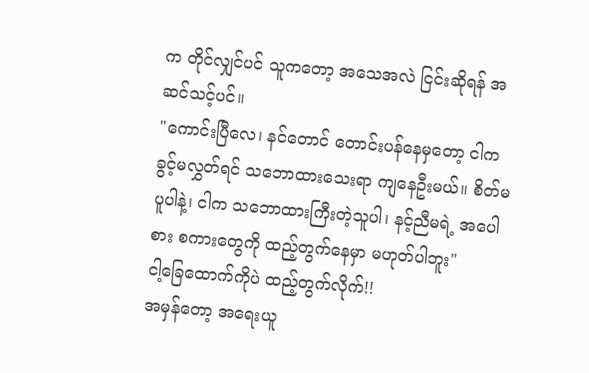က တိုင်လျှင်ပင် သူကတော့ အသေအလဲ ငြင်းဆိုရန် အဆင်သင့်ပင်။
"ကောင်းပြီလေ၊ နင်တောင် တောင်းပန်နေမှတော့ ငါက ခွင့်မလွှတ်ရင် သဘောထားသေးရာ ကျနေဦးမယ်။ စိတ်မပူပါနဲ့၊ ငါက သဘောထားကြီးတဲ့သူပါ၊ နင့်ညီမရဲ့ အပေါစား စကားတွေကို ထည့်တွက်နေမှာ မဟုတ်ပါဘူး"
ငါ့ခြေထောက်ကိုပဲ ထည့်တွက်လိုက်!!
အမှန်တော့ အရေးယူ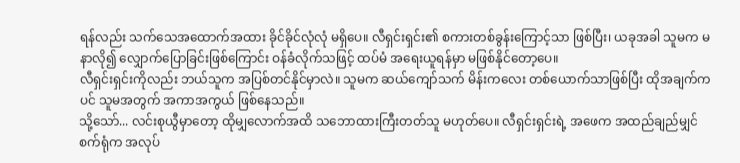ရန်လည်း သက်သေအထောက်အထား ခိုင်ခိုင်လုံလုံ မရှိပေ။ လီရှင်းရှင်း၏ စကားတစ်ခွန်းကြောင့်သာ ဖြစ်ပြီး၊ ယခုအခါ သူမက မနာလို၍ လျှောက်ပြောခြင်းဖြစ်ကြောင်း ဝန်ခံလိုက်သဖြင့် ထပ်မံ အရေးယူရန်မှာ မဖြစ်နိုင်တော့ပေ။
လီရှင်းရှင်းကိုလည်း ဘယ်သူက အပြစ်တင်နိုင်မှာလဲ။ သူမက ဆယ်ကျော်သက် မိန်းကလေး တစ်ယောက်သာဖြစ်ပြီး ထိုအချက်ကပင် သူမအတွက် အကာအကွယ် ဖြစ်နေသည်။
သို့သော်... လင်းစုယွီမှာတော့ ထိုမျှလောက်အထိ သဘောထားကြီးတတ်သူ မဟုတ်ပေ။ လီရှင်းရှင်းရဲ့ အဖေက အထည်ချည်မျှင်စက်ရုံက အလုပ်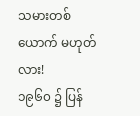သမားတစ်ယောက် မဟုတ်လား!
၁၉၆၀ ၌ ပြန်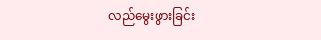လည်မွေးဖွားခြင်း